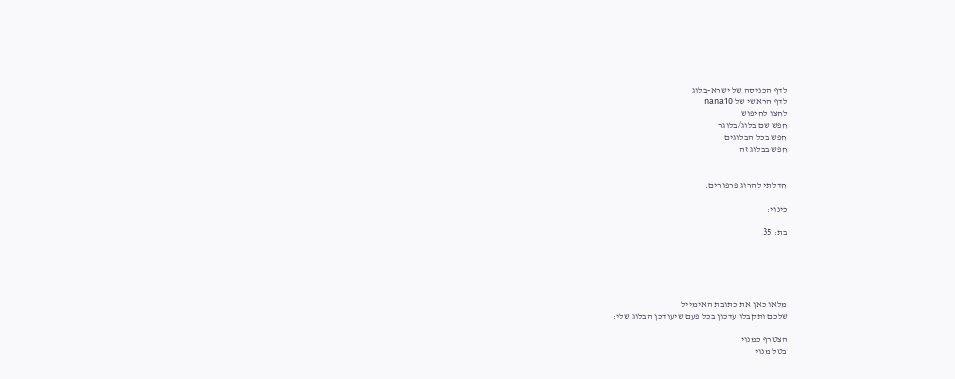לדף הכניסה של ישרא-בלוג
לדף הראשי של nana10
לחצו לחיפוש
חפש שם בלוג/בלוגר
חפש בכל הבלוגים
חפש בבלוג זה


חדלתי להרוג פרפורים.

כינוי:

בת: 35





מלאו כאן את כתובת האימייל
שלכם ותקבלו עדכון בכל פעם שיעודכן הבלוג שלי:

הצטרף כמנוי
בטל מנוי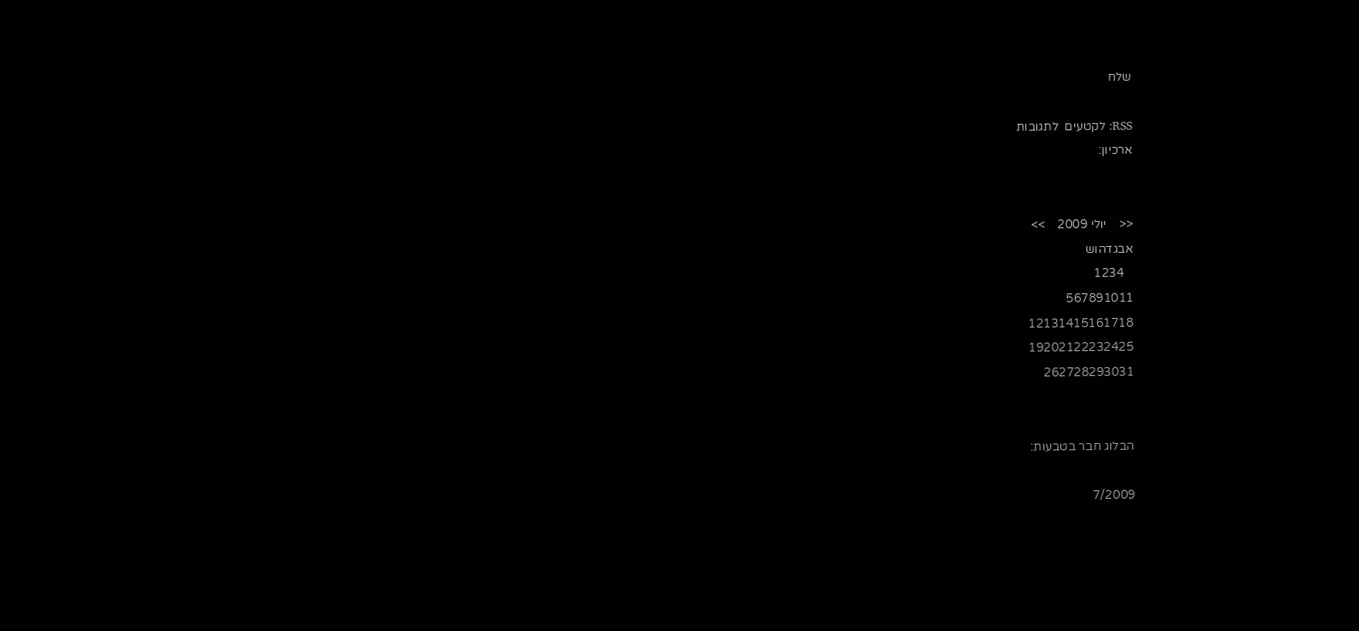שלח

RSS: לקטעים  לתגובות
ארכיון:


<<    יולי 2009    >>
אבגדהוש
   1234
567891011
12131415161718
19202122232425
262728293031


הבלוג חבר בטבעות:

7/2009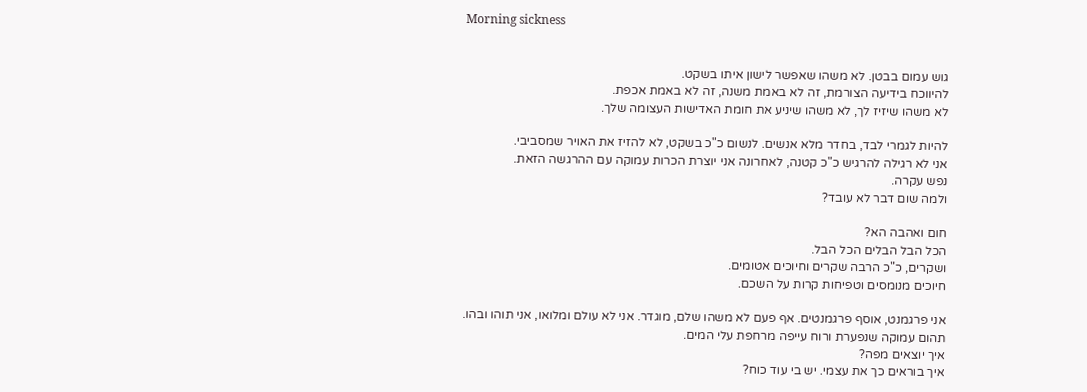Morning sickness


גוש עמום בבטן. לא משהו שאפשר לישון איתו בשקט.
להיווכח בידיעה הצורמת, זה לא באמת משנה, זה לא באמת אכפת.
לא משהו שיזיז לך, לא משהו שיניע את חומת האדישות העצומה שלך.

להיות לגמרי לבד, בחדר מלא אנשים. לנשום כ"כ בשקט, לא להזיז את האויר שמסביבי.
אני לא רגילה להרגיש כ"כ קטנה, לאחרונה אני יוצרת הכרות עמוקה עם ההרגשה הזאת.
נפש עקרה.
ולמה שום דבר לא עובד?

חום ואהבה הא?
הכל הבל הבלים הכל הבל.
ושקרים, כ"כ הרבה שקרים וחיוכים אטומים.
חיוכים מנומסים וטפיחות קרות על השכם.

אני פרגמנט, אוסף פרגמנטים. אף פעם לא משהו שלם, מוגדר. אני לא עולם ומלואו, אני תוהו ובהו.
תהום עמוקה שנפערת ורוח עייפה מרחפת עלי המים.
איך יוצאים מפה?
איך בוראים כך את עצמי. יש בי עוד כוח?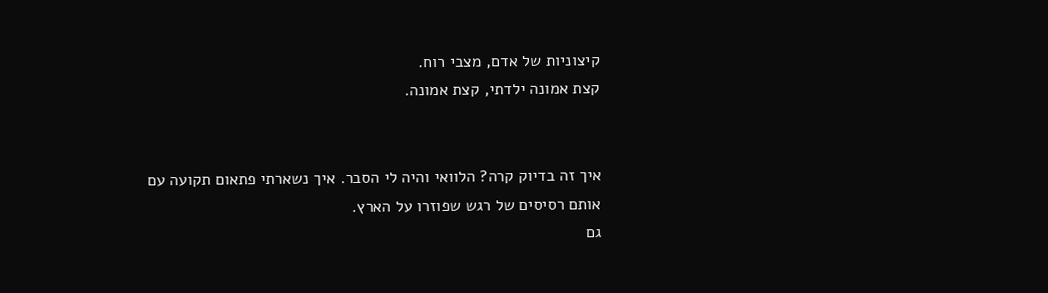קיצוניות של אדם, מצבי רוח.
קצת אמונה ילדתי, קצת אמונה.


איך זה בדיוק קרה? הלוואי והיה לי הסבר. איך נשארתי פתאום תקועה עם אותם רסיסים של רגש שפוזרו על הארץ.
גם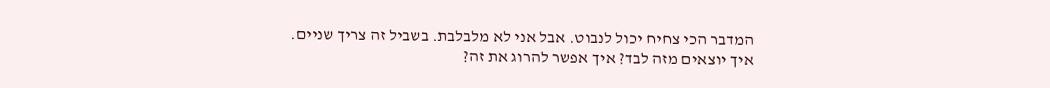המדבר הכי צחיח יכול לנבוט. אבל אני לא מלבלבת. בשביל זה צריך שניים.
איך יוצאים מזה לבד? איך אפשר להרוג את זה?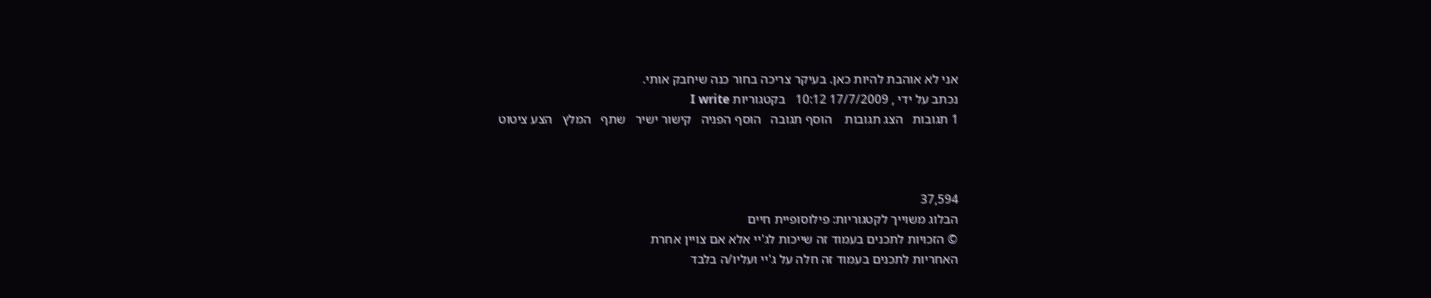אני לא אוהבת להיות כאן. בעיקר צריכה בחור כנה שיחבק אותי.
נכתב על ידי , 17/7/2009 10:12   בקטגוריות I write
1 תגובות   הצג תגובות    הוסף תגובה   הוסף הפניה   קישור ישיר   שתף   המלץ   הצע ציטוט



37,594
הבלוג משוייך לקטגוריות: פילוסופיית חיים
© הזכויות לתכנים בעמוד זה שייכות לג'יי אלא אם צויין אחרת
האחריות לתכנים בעמוד זה חלה על ג'יי ועליו/ה בלבד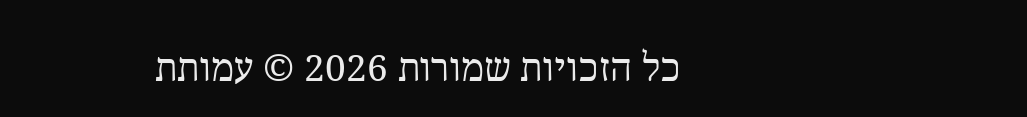כל הזכויות שמורות 2026 © עמותת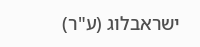ישראבלוג (ע"ר)